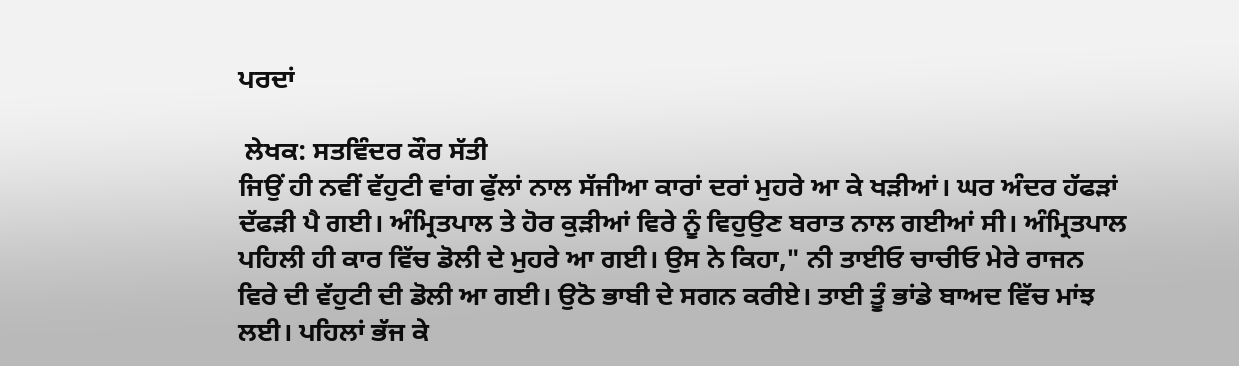ਪਰਦਾਂ

 ਲੇਖਕ: ਸਤਵਿੰਦਰ ਕੌਰ ਸੱਤੀ
ਜਿਉਂ ਹੀ ਨਵੀਂ ਵੱਹੁਟੀ ਵਾਂਗ ਫੁੱਲਾਂ ਨਾਲ ਸੱਜੀਆ ਕਾਰਾਂ ਦਰਾਂ ਮੁਹਰੇ ਆ ਕੇ ਖੜੀਆਂ। ਘਰ ਅੰਦਰ ਹੱਫੜਾਂ ਦੱਫੜੀ ਪੈ ਗਈ। ਅੰਮ੍ਰਿਤਪਾਲ ਤੇ ਹੋਰ ਕੁੜੀਆਂ ਵਿਰੇ ਨੂੰ ਵਿਹੁਉਣ ਬਰਾਤ ਨਾਲ ਗਈਆਂ ਸੀ। ਅੰਮ੍ਰਿਤਪਾਲ ਪਹਿਲੀ ਹੀ ਕਾਰ ਵਿੱਚ ਡੋਲੀ ਦੇ ਮੁਹਰੇ ਆ ਗਈ। ਉਸ ਨੇ ਕਿਹਾ," ਨੀ ਤਾਈਓ ਚਾਚੀਓ ਮੇਰੇ ਰਾਜਨ ਵਿਰੇ ਦੀ ਵੱਹੁਟੀ ਦੀ ਡੋਲੀ ਆ ਗਈ। ਉਠੋ ਭਾਬੀ ਦੇ ਸਗਨ ਕਰੀਏ। ਤਾਈ ਤੂੰ ਭਾਂਡੇ ਬਾਅਦ ਵਿੱਚ ਮਾਂਝ ਲਈ। ਪਹਿਲਾਂ ਭੱਜ ਕੇ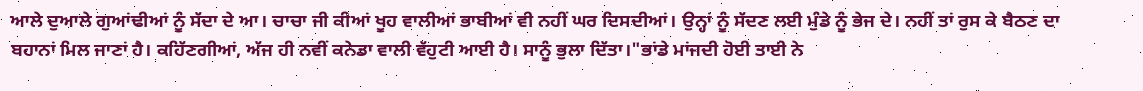ਆਲੇ ਦੁਆਲੇ ਗੁਆਂਢੀਆਂ ਨੂੰ ਸੱਦਾ ਦੇ ਆ। ਚਾਚਾ ਜੀ ਕੀਆਂ ਖੂਹ ਵਾਲੀਆਂ ਭਾਬੀਆਂ ਵੀ ਨਹੀਂ ਘਰ ਦਿਸਦੀਆਂ। ਉਨ੍ਹਾਂ ਨੂੰ ਸੱਦਣ ਲਈ ਮੁੰਡੇ ਨੂੰ ਭੇਜ ਦੇ। ਨਹੀਂ ਤਾਂ ਰੁਸ ਕੇ ਬੈਠਣ ਦਾ ਬਹਾਨਾਂ ਮਿਲ ਜਾਣਾਂ ਹੈ। ਕਹਿੱਣਗੀਆਂ, ਅੱਜ ਹੀ ਨਵੀਂ ਕਨੇਡਾ ਵਾਲੀ ਵੱਹੁਟੀ ਆਈ ਹੈ। ਸਾਨੂੰ ਭੁਲਾ ਦਿੱਤਾ।"ਭਾਂਡੇ ਮਾਂਜਦੀ ਹੋਈ ਤਾਈ ਨੇ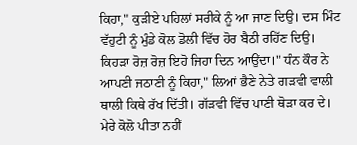ਕਿਹਾ," ਕੁੜੀਏ ਪਹਿਲਾਂ ਸਰੀਕੇ ਨੂੰ ਆ ਜਾਣ ਦਿਉ। ਦਸ ਮਿੰਟ ਵੱਹੁਟੀ ਨੂੰ ਮੁੰਡੇ ਕੋਲ ਡੋਲੀ ਵਿੱਚ ਹੋਰ ਬੈਠੀ ਰਹਿੱਣ ਦਿਉ। ਕਿਹੜਾ ਰੋਜ਼ ਰੋਜ਼ ਇਹੋ ਜਿਹਾ ਦਿਨ ਆਉਂਦਾ।" ਧੰਨ ਕੌਰ ਨੇ ਆਪਣੀ ਜਠਾਣੀ ਨੂੰ ਕਿਹਾ," ਲਿਆਂ ਭੈਣੇ ਨੇਤੇ ਗੜਵੀ ਵਾਲੀ ਥਾਲੀ ਕਿਥੇ ਰੱਖ ਦਿੱਤੀ। ਗੱੜਵੀ ਵਿੱਚ ਪਾਣੀ ਥੋੜਾ ਕਰ ਦੇ। ਮੇਰੇ ਕੋਲੋ ਪੀਤਾ ਨਹੀਂ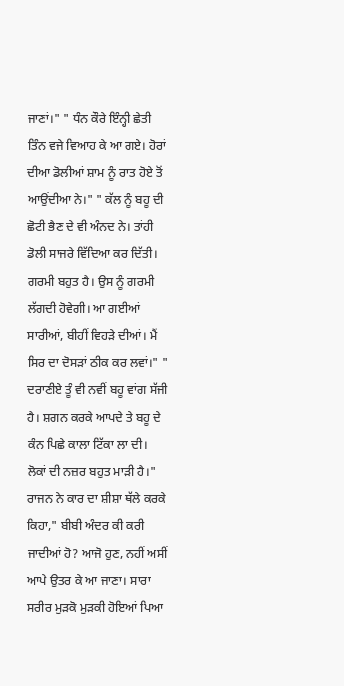ਜਾਣਾਂ।" " ਧੰਨ ਕੌਰੇ ਇੰਨ੍ਹੀ ਛੇਤੀ ਤਿੰਨ ਵਜੇ ਵਿਆਹ ਕੇ ਆ ਗਏ। ਹੋਰਾਂ ਦੀਆ ਡੋਲੀਆਂ ਸ਼ਾਮ ਨੂੰ ਰਾਤ ਹੋਏ ਤੋਂ ਆਉਂਦੀਆ ਨੇ।" " ਕੱਲ ਨੂੰ ਬਹੂ ਦੀ ਛੋਟੀ ਭੈਣ ਦੇ ਵੀ ਅੰਨਦ ਨੇ। ਤਾਂਹੀ ਡੋਲੀ ਸਾਜਰੇ ਵਿੱਦਿਆ ਕਰ ਦਿੱਤੀ। ਗਰਮੀ ਬਹੁਤ ਹੈ। ਉਸ ਨੂੰ ਗਰਮੀ ਲੱਗਦੀ ਹੋਵੇਗੀ। ਆ ਗਈਆਂ ਸਾਰੀਆਂ, ਬੀਹੀਂ ਵਿਹੜੇ ਦੀਆਂ। ਮੈਂ ਸਿਰ ਦਾ ਦੋਸੜਾਂ ਠੀਕ ਕਰ ਲਵਾਂ।" " ਦਰਾਣੀਏ ਤੂੰ ਵੀ ਨਵੀਂ ਬਹੂ ਵਾਂਗ ਸੱਜੀ ਹੈ। ਸ਼ਗਨ ਕਰਕੇ ਆਪਦੇ ਤੇ ਬਹੂ ਦੇ ਕੰਨ ਪਿਛੇ ਕਾਲਾ ਟਿੱਕਾ ਲਾ ਦੀ। ਲੋਕਾਂ ਦੀ ਨਜ਼ਰ ਬਹੁਤ ਮਾੜੀ ਹੈ।" ਰਾਜਨ ਨੇ ਕਾਰ ਦਾ ਸ਼ੀਸ਼ਾ ਥੱਲੇ ਕਰਕੇ ਕਿਹਾ," ਬੀਬੀ ਅੰਦਰ ਕੀ ਕਰੀ ਜਾਦੀਆਂ ਹੋ? ਆਜੋ ਹੁਣ, ਨਹੀਂ ਅਸੀਂ ਆਪੇ ਉਤਰ ਕੇ ਆ ਜਾਣਾ। ਸਾਰਾ ਸਰੀਰ ਮੁੜਕੋ ਮੁੜਕੀ ਹੋਇਆਂ ਪਿਆ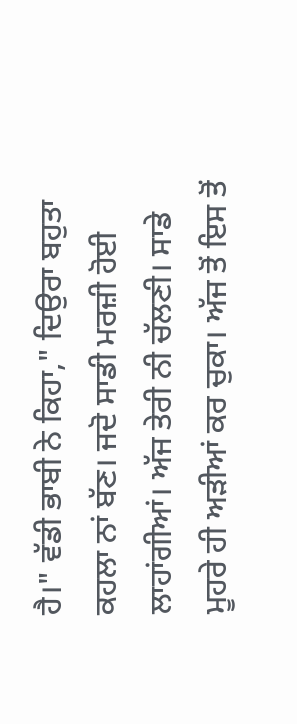ਹੈ।" ਵੱਡੀ ਭਾਬੀ ਨੇ ਕਿਹਾ," ਦਿਉਰਾ ਬਹੁਤਾ ਕਹਲਾ ਨਾਂ ਬੱਣ। ਜਦੋ ਸਾਡੀ ਮਰਜ਼ੀ ਹੋਈ ਲਾਹਾਂਗੀਆਂ। ਅੱਜ ਤੇਰੀ ਨੀ ਚੱਲਣੀ। ਸਾਡੇ ਮੂਹਰੇ ਹੀ ਅੜੀਆਂ ਕਰ ਚੁਕਾ। ਅੱਜ ਤੋਂ ਇਸ ਤੋਂ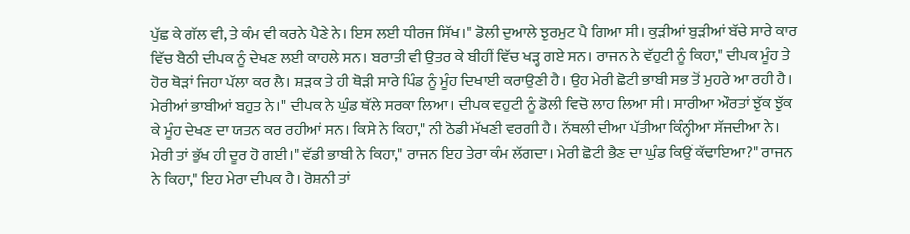ਪੁੱਛ ਕੇ ਗੱਲ ਵੀ, ਤੇ ਕੰਮ ਵੀ ਕਰਨੇ ਪੈਣੇ ਨੇ। ਇਸ ਲਈ ਧੀਰਜ ਸਿੱਖ।" ਡੋਲੀ ਦੁਆਲੇ ਝੁਰਮੁਟ ਪੈ ਗਿਆ ਸੀ। ਕੁੜੀਆਂ ਬੁੜੀਆਂ ਬੱਚੇ ਸਾਰੇ ਕਾਰ ਵਿੱਚ ਬੈਠੀ ਦੀਪਕ ਨੂੰ ਦੇਖਣ ਲਈ ਕਾਹਲੇ ਸਨ। ਬਰਾਤੀ ਵੀ ਉਤਰ ਕੇ ਬੀਹੀਂ ਵਿੱਚ ਖੜ੍ਹ ਗਏ ਸਨ। ਰਾਜਨ ਨੇ ਵੱਹੁਟੀ ਨੂੰ ਕਿਹਾ," ਦੀਪਕ ਮੂੰਹ ਤੇ ਹੋਰ ਥੋੜਾਂ ਜਿਹਾ ਪੱਲਾ ਕਰ ਲੈ। ਸ਼ੜਕ ਤੇ ਹੀ ਥੋੜੀ ਸਾਰੇ ਪਿੰਡ ਨੂੰ ਮੂੰਹ ਦਿਖਾਈ ਕਰਾਉਣੀ ਹੈ। ਉਹ ਮੇਰੀ ਛੋਟੀ ਭਾਬੀ ਸਭ ਤੋਂ ਮੁਹਰੇ ਆ ਰਹੀ ਹੈ। ਮੇਰੀਆਂ ਭਾਬੀਆਂ ਬਹੁਤ ਨੇ।" ਦੀਪਕ ਨੇ ਘੁੰਡ ਥੱਲੇ ਸਰਕਾ ਲਿਆ। ਦੀਪਕ ਵਹੁਟੀ ਨੂੰ ਡੋਲੀ ਵਿਚੋ ਲਾਹ ਲਿਆ ਸੀ। ਸਾਰੀਆ ਔਰਤਾਂ ਝੁੱਕ ਝੁੱਕ ਕੇ ਮੂੰਹ ਦੇਖਣ ਦਾ ਯਤਨ ਕਰ ਰਹੀਆਂ ਸਨ। ਕਿਸੇ ਨੇ ਕਿਹਾ," ਨੀ ਠੋਡੀ ਮੱਖਣੀ ਵਰਗੀ ਹੈ। ਨੱਥਲੀ ਦੀਆ ਪੱਤੀਆ ਕਿੰਨ੍ਹੀਆ ਸੱਜਦੀਆ ਨੇ। ਮੇਰੀ ਤਾਂ ਭੁੱਖ ਹੀ ਦੂਰ ਹੋ ਗਈ।" ਵੱਡੀ ਭਾਬੀ ਨੇ ਕਿਹਾ," ਰਾਜਨ ਇਹ ਤੇਰਾ ਕੰਮ ਲੱਗਦਾ। ਮੇਰੀ ਛੋਟੀ ਭੈਣ ਦਾ ਘੁੰਡ ਕਿਉਂ ਕੱਢਾਇਆ?" ਰਾਜਨ ਨੇ ਕਿਹਾ," ਇਹ ਮੇਰਾ ਦੀਪਕ ਹੈ। ਰੋਸ਼ਨੀ ਤਾਂ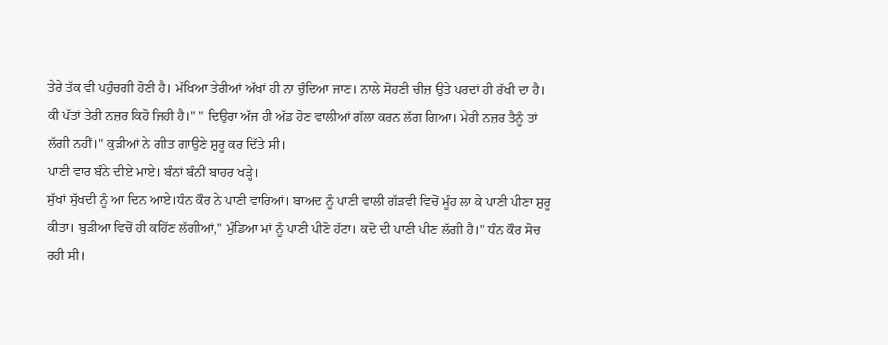ਤੇਰੇ ਤੱਕ ਵੀ ਪਹੁੰਚਗੀ ਹੋਣੀ ਹੈ। ਮੱਖਿਆ ਤੇਰੀਆਂ ਅੱਖਾਂ ਹੀ ਨਾ ਚੁੰਦਿਆ ਜਾਣ। ਨਾਲੇ ਸੋਹਣੀ ਚੀਜ਼ ਉਤੇ ਪਰਦਾਂ ਹੀ ਰੱਖੀ ਦਾ ਹੈ। ਕੀ ਪੱਤਾਂ ਤੇਰੀ ਨਜ਼ਰ ਕਿਹੋ ਜਿਹੀ ਹੈ।" " ਦਿਉਰਾ ਅੱਜ ਹੀ ਅੱਡ ਹੋਣ ਵਾਲੀਆਂ ਗੱਲਾ ਕਰਨ ਲੱਗ ਗਿਆ। ਮੇਰੀ ਨਜ਼ਰ ਤੈਨੂੰ ਤਾਂ ਲੱਗੀ ਨਹੀਂ।" ਕੁੜੀਆਂ ਨੇ ਗੀਤ ਗਾਉਣੇ ਸ਼ੁਰੂ ਕਰ ਦਿੱਤੇ ਸੀ।
ਪਾਣੀ ਵਾਰ ਬੰਨੇ ਦੀਏ ਮਾਏ। ਬੰਨਾਂ ਬੰਨੀਂ ਬਾਹਰ ਖੜ੍ਹੇ।
ਸੁੱਖਾਂ ਸੁੱਖਦੀ ਨੂੰ ਆ ਦਿਨ ਆਏ।ਧੰਨ ਕੌਰ ਨੇ ਪਾਣੀ ਵਾਰਿਆਂ। ਬਾਅਦ ਨੂੰ ਪਾਣੀ ਵਾਲੀ ਗੱੜਵੀ ਵਿਚੋਂ ਮੂੰਹ ਲਾ ਕੇ ਪਾਣੀ ਪੀਣਾ ਸ਼ੁਰੂ ਕੀਤਾ। ਬੁੜੀਆ ਵਿਚੋਂ ਹੀ ਕਹਿੱਣ ਲੱਗੀਆਂ," ਮੁੰਡਿਆ ਮਾਂ ਨੂੰ ਪਾਣੀ ਪੀਣੋ ਹੱਟਾ। ਕਦੋ ਦੀ ਪਾਣੀ ਪੀਣ ਲੱਗੀ ਹੈ।" ਧੰਨ ਕੌਰ ਸੋਚ ਰਹੀ ਸੀ।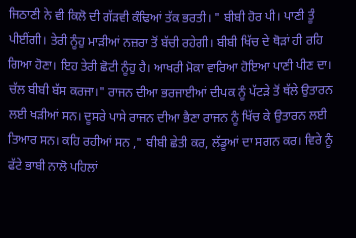ਜਿਠਾਣੀ ਨੇ ਵੀ ਕਿਲੋ ਦੀ ਗੱੜਵੀ ਕੰਢਿਆਂ ਤੱਕ ਭਰਤੀ। " ਬੀਬੀ ਹੋਰ ਪੀ। ਪਾਣੀ ਤੂੰ ਪੀਈਂਗੀ। ਤੇਰੀ ਨੂੰਹੁ ਮਾੜੀਆਂ ਨਜ਼ਰਾ ਤੋਂ ਬੱਚੀ ਰਹੇਗੀ। ਬੀਬੀ ਖਿੱਚ ਦੇ ਥੋੜਾਂ ਹੀ ਰਹਿ ਗਿਆ ਹੋਣਾ। ਇਹ ਤੇਰੀ ਛੋਟੀ ਨੂੰਹੁ ਹੈ। ਆਖਰੀ ਮੋਕਾ ਵਾਰਿਆ ਹੋਇਆ ਪਾਣੀ ਪੀਣ ਦਾ। ਚੱਲ ਬੀਬੀ ਬੱਸ ਕਰਜਾ।" ਰਾਜਨ ਦੀਆ ਭਰਜਾਈਆਂ ਦੀਪਕ ਨੂੰ ਪੱਟੜੇ ਤੋਂ ਥੱਲੇ ਉਤਾਰਨ ਲਈ ਖੜੀਆਂ ਸਨ। ਦੂਸਰੇ ਪਾਸੇ ਰਾਜਨ ਦੀਆ ਭੈਣਾ ਰਾਜਨ ਨੂੰ ਖਿੱਚ ਕੇ ਉਤਾਰਨ ਲਈ ਤਿਆਰ ਸਨ। ਕਹਿ ਰਹੀਆਂ ਸਨ ," ਬੀਬੀ ਛੇਤੀ ਕਰ, ਲੱਡੂਆਂ ਦਾ ਸਗਨ ਕਰ। ਵਿਰੇ ਨੂੰ ਫੱਟੇ ਭਾਬੀ ਨਾਲੋ ਪਹਿਲਾਂ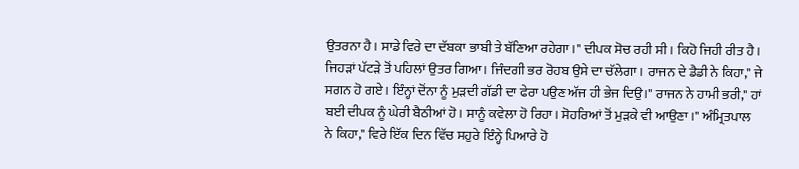ਉਤਰਨਾ ਹੈ। ਸਾਡੇ ਵਿਰੇ ਦਾ ਦੱਬਕਾ ਭਾਬੀ ਤੇ ਬੱਣਿਆ ਰਹੇਗਾ।" ਦੀਪਕ ਸੋਚ ਰਹੀ ਸੀ। ਕਿਹੋ ਜਿਹੀ ਰੀਤ ਹੈ। ਜਿਹੜਾਂ ਪੱਟੜੇ ਤੋਂ ਪਹਿਲਾਂ ਉਤਰ ਗਿਆ। ਜਿੰਦਗੀ ਭਰ ਰੋਹਬ ਉਸੇ ਦਾ ਚੱਲੇਗਾ। ਰਾਜਨ ਦੇ ਡੈਡੀ ਨੇ ਕਿਹਾ," ਜੇ ਸਗਨ ਹੋ ਗਏ। ਇੰਨ੍ਹਾਂ ਦੋਂਨਾ ਨੂੰ ਮੁੜਦੀ ਗੱਡੀ ਦਾ ਫੇਰਾ ਪਉਣ ਅੱਜ ਹੀ ਭੇਜ ਦਿਉ।" ਰਾਜਨ ਨੇ ਹਾਮੀ ਭਰੀ," ਹਾਂ ਬਈ ਦੀਪਕ ਨੂੰ ਘੇਰੀ ਬੈਠੀਆਂ ਹੋ। ਸਾਨੂੰ ਕਵੇਲਾ ਹੋ ਰਿਹਾ। ਸੋਹਰਿਆਂ ਤੋਂ ਮੁੜਕੇ ਵੀ ਆਉਣਾ।" ਅੰਮ੍ਰਿਤਪਾਲ ਨੇ ਕਿਹਾ," ਵਿਰੇ ਇੱਕ ਦਿਨ ਵਿੱਚ ਸਹੁਰੇ ਇੰਨ੍ਹੇ ਪਿਆਰੇ ਹੋ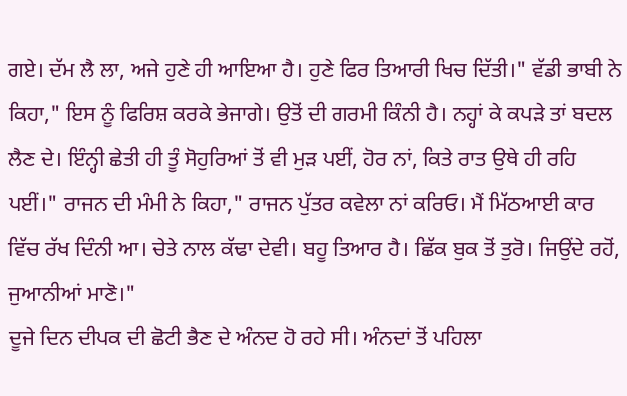ਗਏ। ਦੱਮ ਲੈ ਲਾ, ਅਜੇ ਹੁਣੇ ਹੀ ਆਇਆ ਹੈ। ਹੁਣੇ ਫਿਰ ਤਿਆਰੀ ਖਿਚ ਦਿੱਤੀ।" ਵੱਡੀ ਭਾਬੀ ਨੇ ਕਿਹਾ," ਇਸ ਨੂੰ ਫਿਰਿਸ਼ ਕਰਕੇ ਭੇਜਾਗੇ। ਉਤੋਂ ਦੀ ਗਰਮੀ ਕਿੰਨੀ ਹੈ। ਨਹ੍ਹਾਂ ਕੇ ਕਪੜੇ ਤਾਂ ਬਦਲ ਲੈਣ ਦੇ। ਇੰਨ੍ਹੀ ਛੇਤੀ ਹੀ ਤੂੰ ਸੋਹੁਰਿਆਂ ਤੋਂ ਵੀ ਮੁੜ ਪਈਂ, ਹੋਰ ਨਾਂ, ਕਿਤੇ ਰਾਤ ਉਥੇ ਹੀ ਰਹਿ ਪਈਂ।" ਰਾਜਨ ਦੀ ਮੰਮੀ ਨੇ ਕਿਹਾ," ਰਾਜਨ ਪੁੱਤਰ ਕਵੇਲਾ ਨਾਂ ਕਰਿਓ। ਮੈਂ ਮਿੱਠਆਈ ਕਾਰ ਵਿੱਚ ਰੱਖ ਦਿੰਨੀ ਆ। ਚੇਤੇ ਨਾਲ ਕੱਢਾ ਦੇਵੀ। ਬਹੂ ਤਿਆਰ ਹੈ। ਛਿੱਕ ਬੁਕ ਤੋਂ ਤੁਰੋ। ਜਿਉਂਦੇ ਰਹੋਂ, ਜੁਆਨੀਆਂ ਮਾਣੋ।"
ਦੂਜੇ ਦਿਨ ਦੀਪਕ ਦੀ ਛੋਟੀ ਭੈਣ ਦੇ ਅੰਨਦ ਹੋ ਰਹੇ ਸੀ। ਅੰਨਦਾਂ ਤੋਂ ਪਹਿਲਾ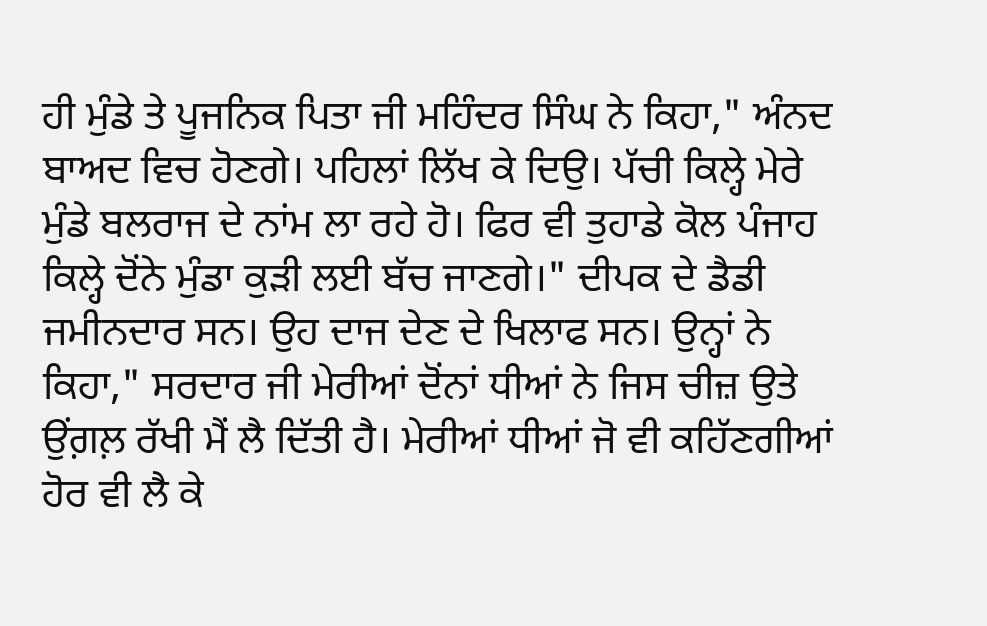ਹੀ ਮੁੰਡੇ ਤੇ ਪੂਜਨਿਕ ਪਿਤਾ ਜੀ ਮਹਿੰਦਰ ਸਿੰਘ ਨੇ ਕਿਹਾ," ਅੰਨਦ ਬਾਅਦ ਵਿਚ ਹੋਣਗੇ। ਪਹਿਲਾਂ ਲਿੱਖ ਕੇ ਦਿਉ। ਪੱਚੀ ਕਿਲ੍ਹੇ ਮੇਰੇ ਮੁੰਡੇ ਬਲਰਾਜ ਦੇ ਨਾਂਮ ਲਾ ਰਹੇ ਹੋ। ਫਿਰ ਵੀ ਤੁਹਾਡੇ ਕੋਲ ਪੰਜਾਹ ਕਿਲ੍ਹੇ ਦੋਂਨੇ ਮੁੰਡਾ ਕੁੜੀ ਲਈ ਬੱਚ ਜਾਣਗੇ।" ਦੀਪਕ ਦੇ ਡੈਡੀ ਜਮੀਨਦਾਰ ਸਨ। ਉਹ ਦਾਜ ਦੇਣ ਦੇ ਖਿਲਾਫ ਸਨ। ਉਨ੍ਹਾਂ ਨੇ ਕਿਹਾ," ਸਰਦਾਰ ਜੀ ਮੇਰੀਆਂ ਦੋਂਨਾਂ ਧੀਆਂ ਨੇ ਜਿਸ ਚੀਜ਼ ਉਤੇ ਉਂਗ਼ਲ਼ ਰੱਖੀ ਮੈਂ ਲੈ ਦਿੱਤੀ ਹੈ। ਮੇਰੀਆਂ ਧੀਆਂ ਜੋ ਵੀ ਕਹਿੱਣਗੀਆਂ ਹੋਰ ਵੀ ਲੈ ਕੇ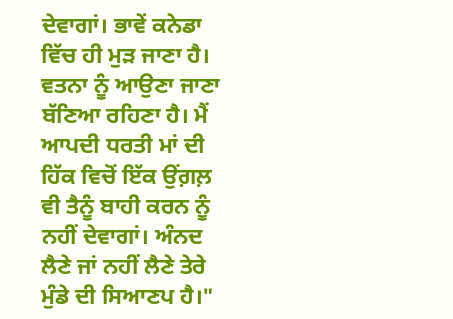ਦੇਵਾਗਾਂ। ਭਾਵੇਂ ਕਨੇਡਾ ਵਿੱਚ ਹੀ ਮੁੜ ਜਾਣਾ ਹੈ। ਵਤਨਾ ਨੂੰ ਆਉਣਾ ਜਾਣਾ ਬੱਣਿਆ ਰਹਿਣਾ ਹੈ। ਮੈਂ ਆਪਦੀ ਧਰਤੀ ਮਾਂ ਦੀ ਹਿੱਕ ਵਿਚੋਂ ਇੱਕ ਉਂਗ਼ਲ਼ ਵੀ ਤੈਨੂੰ ਬਾਹੀ ਕਰਨ ਨੂੰ ਨਹੀਂ ਦੇਵਾਗਾਂ। ਅੰਨਦ ਲੈਣੇ ਜਾਂ ਨਹੀਂ ਲੈਣੇ ਤੇਰੇ ਮੁੰਡੇ ਦੀ ਸਿਆਣਪ ਹੈ।"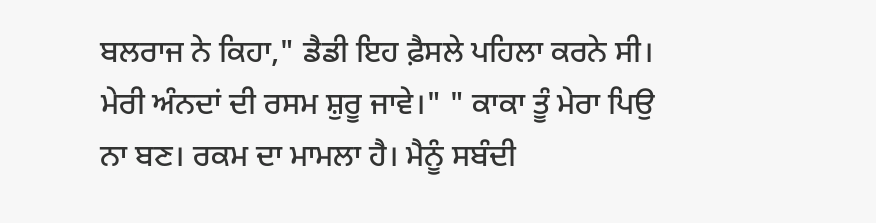ਬਲਰਾਜ ਨੇ ਕਿਹਾ," ਡੈਡੀ ਇਹ ਫ਼ੈਸਲੇ ਪਹਿਲਾ ਕਰਨੇ ਸੀ। ਮੇਰੀ ਅੰਨਦਾਂ ਦੀ ਰਸਮ ਸ਼ੁਰੂ ਜਾਵੇ।" " ਕਾਕਾ ਤੂੰ ਮੇਰਾ ਪਿਉ ਨਾ ਬਣ। ਰਕਮ ਦਾ ਮਾਮਲਾ ਹੈ। ਮੈਨੂੰ ਸਬੰਦੀ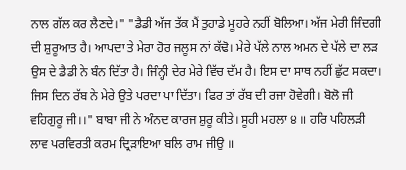ਨਾਲ ਗੱਲ ਕਰ ਲੈਣਦੇ।" "ਡੈਡੀ ਅੱਜ ਤੱਕ ਮੈਂ ਤੁਹਾਡੇ ਮੂਹਰੇ ਨਹੀਂ ਬੋਲਿਆ। ਅੱਜ ਮੇਰੀ ਜਿੰਦਗੀ ਦੀ ਸ਼ੁਰੂਆਤ ਹੈ। ਆਪਦਾ ਤੇ ਮੇਰਾ ਹੋਰ ਜਲੂਸ ਨਾਂ ਕੱਢੋ। ਮੇਰੇ ਪੱਲੇ ਨਾਲ ਅਮਨ ਦੇ ਪੱਲੇ ਦਾ ਲੜ ਉਸ ਦੇ ਡੈਡੀ ਨੇ ਬੰਨ ਦਿੱਤਾ ਹੈ। ਜਿੰਨ੍ਹੀ ਦੇਰ ਮੇਰੇ ਵਿੱਚ ਦੱਮ ਹੈ। ਇਸ ਦਾ ਸਾਥ ਨਹੀਂ ਛੁੱਟ ਸਕਦਾ। ਜਿਸ ਦਿਨ ਰੱਬ ਨੇ ਮੇਰੇ ਉਤੇ ਪਰਦਾ ਪਾ ਦਿੱਤਾ। ਫਿਰ ਤਾਂ ਰੱਬ ਦੀ ਰਜਾ ਹੋਵੇਗੀ। ਬੋਲੋ ਜੀ ਵਹਿਗੁਰੂ ਜੀ।।" ਬਾਬਾ ਜੀ ਨੇ ਅੰਨਦ ਕਾਰਜ ਸ਼ੁਰੂ ਕੀਤੇ। ਸੂਹੀ ਮਹਲਾ ੪ ॥ ਹਰਿ ਪਹਿਲੜੀ ਲਾਵ ਪਰਵਿਰਤੀ ਕਰਮ ਦ੍ਰਿੜਾਇਆ ਬਲਿ ਰਾਮ ਜੀਉ ॥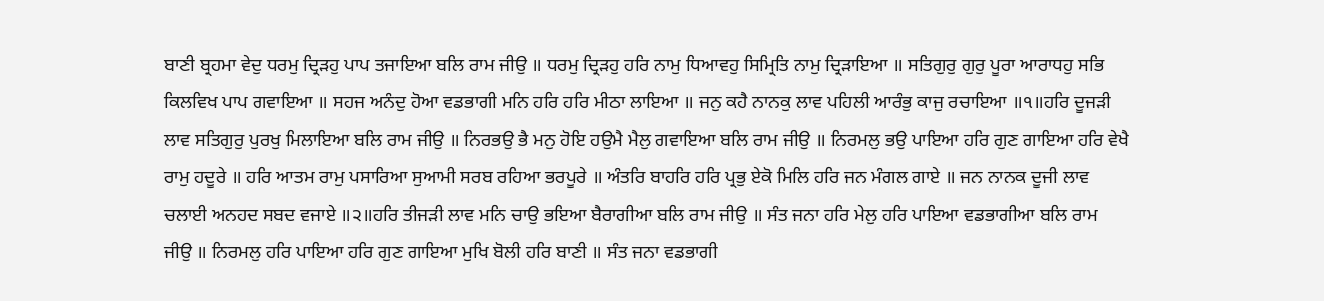ਬਾਣੀ ਬ੍ਰਹਮਾ ਵੇਦੁ ਧਰਮੁ ਦ੍ਰਿੜਹੁ ਪਾਪ ਤਜਾਇਆ ਬਲਿ ਰਾਮ ਜੀਉ ॥ ਧਰਮੁ ਦ੍ਰਿੜਹੁ ਹਰਿ ਨਾਮੁ ਧਿਆਵਹੁ ਸਿਮ੍ਰਿਤਿ ਨਾਮੁ ਦ੍ਰਿੜਾਇਆ ॥ ਸਤਿਗੁਰੁ ਗੁਰੁ ਪੂਰਾ ਆਰਾਧਹੁ ਸਭਿ ਕਿਲਵਿਖ ਪਾਪ ਗਵਾਇਆ ॥ ਸਹਜ ਅਨੰਦੁ ਹੋਆ ਵਡਭਾਗੀ ਮਨਿ ਹਰਿ ਹਰਿ ਮੀਠਾ ਲਾਇਆ ॥ ਜਨੁ ਕਹੈ ਨਾਨਕੁ ਲਾਵ ਪਹਿਲੀ ਆਰੰਭੁ ਕਾਜੁ ਰਚਾਇਆ ॥੧॥ਹਰਿ ਦੂਜੜੀ ਲਾਵ ਸਤਿਗੁਰੁ ਪੁਰਖੁ ਮਿਲਾਇਆ ਬਲਿ ਰਾਮ ਜੀਉ ॥ ਨਿਰਭਉ ਭੈ ਮਨੁ ਹੋਇ ਹਉਮੈ ਮੈਲੁ ਗਵਾਇਆ ਬਲਿ ਰਾਮ ਜੀਉ ॥ ਨਿਰਮਲੁ ਭਉ ਪਾਇਆ ਹਰਿ ਗੁਣ ਗਾਇਆ ਹਰਿ ਵੇਖੈ ਰਾਮੁ ਹਦੂਰੇ ॥ ਹਰਿ ਆਤਮ ਰਾਮੁ ਪਸਾਰਿਆ ਸੁਆਮੀ ਸਰਬ ਰਹਿਆ ਭਰਪੂਰੇ ॥ ਅੰਤਰਿ ਬਾਹਰਿ ਹਰਿ ਪ੍ਰਭੁ ਏਕੋ ਮਿਲਿ ਹਰਿ ਜਨ ਮੰਗਲ ਗਾਏ ॥ ਜਨ ਨਾਨਕ ਦੂਜੀ ਲਾਵ ਚਲਾਈ ਅਨਹਦ ਸਬਦ ਵਜਾਏ ॥੨॥ਹਰਿ ਤੀਜੜੀ ਲਾਵ ਮਨਿ ਚਾਉ ਭਇਆ ਬੈਰਾਗੀਆ ਬਲਿ ਰਾਮ ਜੀਉ ॥ ਸੰਤ ਜਨਾ ਹਰਿ ਮੇਲੁ ਹਰਿ ਪਾਇਆ ਵਡਭਾਗੀਆ ਬਲਿ ਰਾਮ ਜੀਉ ॥ ਨਿਰਮਲੁ ਹਰਿ ਪਾਇਆ ਹਰਿ ਗੁਣ ਗਾਇਆ ਮੁਖਿ ਬੋਲੀ ਹਰਿ ਬਾਣੀ ॥ ਸੰਤ ਜਨਾ ਵਡਭਾਗੀ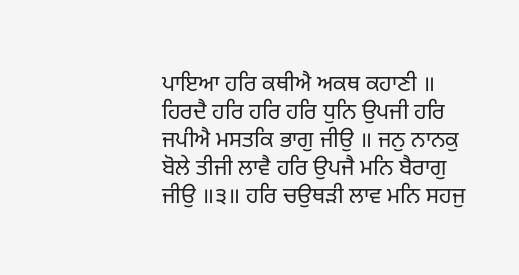ਪਾਇਆ ਹਰਿ ਕਥੀਐ ਅਕਥ ਕਹਾਣੀ ॥ ਹਿਰਦੈ ਹਰਿ ਹਰਿ ਹਰਿ ਧੁਨਿ ਉਪਜੀ ਹਰਿ ਜਪੀਐ ਮਸਤਕਿ ਭਾਗੁ ਜੀਉ ॥ ਜਨੁ ਨਾਨਕੁ ਬੋਲੇ ਤੀਜੀ ਲਾਵੈ ਹਰਿ ਉਪਜੈ ਮਨਿ ਬੈਰਾਗੁ ਜੀਉ ॥੩॥ ਹਰਿ ਚਉਥੜੀ ਲਾਵ ਮਨਿ ਸਹਜੁ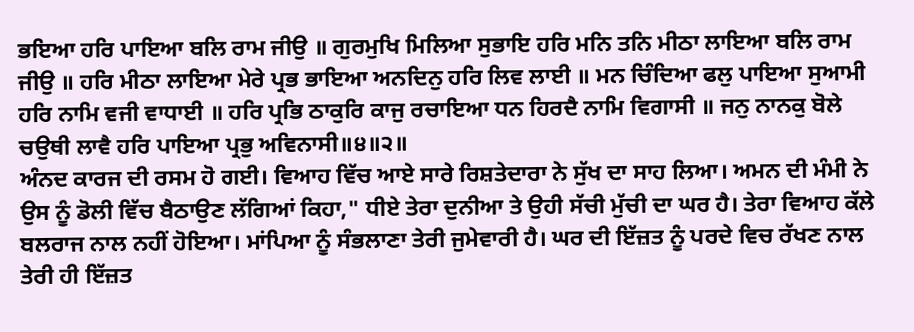ਭਇਆ ਹਰਿ ਪਾਇਆ ਬਲਿ ਰਾਮ ਜੀਉ ॥ ਗੁਰਮੁਖਿ ਮਿਲਿਆ ਸੁਭਾਇ ਹਰਿ ਮਨਿ ਤਨਿ ਮੀਠਾ ਲਾਇਆ ਬਲਿ ਰਾਮ ਜੀਉ ॥ ਹਰਿ ਮੀਠਾ ਲਾਇਆ ਮੇਰੇ ਪ੍ਰਭ ਭਾਇਆ ਅਨਦਿਨੁ ਹਰਿ ਲਿਵ ਲਾਈ ॥ ਮਨ ਚਿੰਦਿਆ ਫਲੁ ਪਾਇਆ ਸੁਆਮੀ ਹਰਿ ਨਾਮਿ ਵਜੀ ਵਾਧਾਈ ॥ ਹਰਿ ਪ੍ਰਭਿ ਠਾਕੁਰਿ ਕਾਜੁ ਰਚਾਇਆ ਧਨ ਹਿਰਦੈ ਨਾਮਿ ਵਿਗਾਸੀ ॥ ਜਨੁ ਨਾਨਕੁ ਬੋਲੇ ਚਉਥੀ ਲਾਵੈ ਹਰਿ ਪਾਇਆ ਪ੍ਰਭੁ ਅਵਿਨਾਸੀ॥੪॥੨॥
ਅੰਨਦ ਕਾਰਜ ਦੀ ਰਸਮ ਹੋ ਗਈ। ਵਿਆਹ ਵਿੱਚ ਆਏ ਸਾਰੇ ਰਿਸ਼ਤੇਦਾਰਾ ਨੇ ਸੁੱਖ ਦਾ ਸਾਹ ਲਿਆ। ਅਮਨ ਦੀ ਮੰਮੀ ਨੇ ਉਸ ਨੂੰ ਡੋਲੀ ਵਿੱਚ ਬੈਠਾਉਣ ਲੱਗਿਆਂ ਕਿਹਾ," ਧੀਏ ਤੇਰਾ ਦੁਨੀਆ ਤੇ ਉਹੀ ਸੱਚੀ ਮੁੱਚੀ ਦਾ ਘਰ ਹੈ। ਤੇਰਾ ਵਿਆਹ ਕੱਲੇ ਬਲਰਾਜ ਨਾਲ ਨਹੀਂ ਹੋਇਆ। ਮਾਂਪਿਆ ਨੂੰ ਸੰਭਲਾਣਾ ਤੇਰੀ ਜੁਮੇਵਾਰੀ ਹੈ। ਘਰ ਦੀ ਇੱਜ਼ਤ ਨੂੰ ਪਰਦੇ ਵਿਚ ਰੱਖਣ ਨਾਲ ਤੇਰੀ ਹੀ ਇੱਜ਼ਤ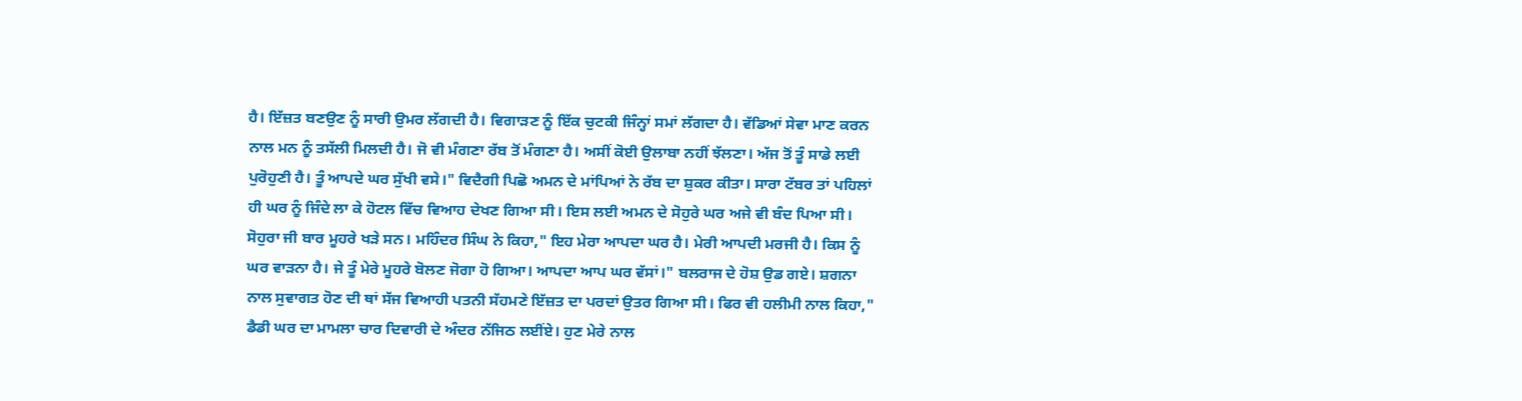ਹੈ। ਇੱਜ਼ਤ ਬਣਉਣ ਨੂੰ ਸਾਰੀ ਉਮਰ ਲੱਗਦੀ ਹੈ। ਵਿਗਾੜਣ ਨੂੰ ਇੱਕ ਚੁਟਕੀ ਜਿੰਨ੍ਹਾਂ ਸਮਾਂ ਲੱਗਦਾ ਹੈ। ਵੱਡਿਆਂ ਸੇਵਾ ਮਾਣ ਕਰਨ ਨਾਲ ਮਨ ਨੂੰ ਤਸੱਲੀ ਮਿਲਦੀ ਹੈ। ਜੋ ਵੀ ਮੰਗਣਾ ਰੱਬ ਤੋਂ ਮੰਗਣਾ ਹੈ। ਅਸੀਂ ਕੋਈ ਉਲਾਬਾ ਨਹੀਂ ਝੱਲਣਾ। ਅੱਜ ਤੋਂ ਤੂੰ ਸਾਡੇ ਲਈ ਪੁਰੋਹੁਣੀ ਹੈ। ਤੂੰ ਆਪਦੇ ਘਰ ਸੁੱਖੀ ਵਸੇ।" ਵਿਦੈਗੀ ਪਿਛੋ ਅਮਨ ਦੇ ਮਾਂਪਿਆਂ ਨੇ ਰੱਬ ਦਾ ਸ਼ੁਕਰ ਕੀਤਾ। ਸਾਰਾ ਟੱਬਰ ਤਾਂ ਪਹਿਲਾਂ ਹੀ ਘਰ ਨੂੰ ਜਿੰਦੇ ਲਾ ਕੇ ਹੋਟਲ ਵਿੱਚ ਵਿਆਹ ਦੇਖਣ ਗਿਆ ਸੀ। ਇਸ ਲਈ ਅਮਨ ਦੇ ਸੋਹੁਰੇ ਘਰ ਅਜੇ ਵੀ ਬੰਦ ਪਿਆ ਸੀ। ਸੋਹੁਰਾ ਜੀ ਬਾਰ ਮੂਹਰੇ ਖੜੇ ਸਨ। ਮਹਿੰਦਰ ਸਿੰਘ ਨੇ ਕਿਹਾ," ਇਹ ਮੇਰਾ ਆਪਦਾ ਘਰ ਹੈ। ਮੇਰੀ ਆਪਦੀ ਮਰਜੀ ਹੈ। ਕਿਸ ਨੂੰ ਘਰ ਵਾੜਨਾ ਹੈ। ਜੇ ਤੂੰ ਮੇਰੇ ਮੂਹਰੇ ਬੋਲਣ ਜੋਗਾ ਹੋ ਗਿਆ। ਆਪਦਾ ਆਪ ਘਰ ਵੱਸਾਂ।" ਬਲਰਾਜ ਦੇ ਹੋਸ਼ ਉਡ ਗਏ। ਸ਼ਗਨਾ ਨਾਲ ਸੁਵਾਗਤ ਹੋਣ ਦੀ ਥਾਂ ਸੱਜ ਵਿਆਹੀ ਪਤਨੀ ਸੱਹਮਣੇ ਇੱਜ਼ਤ ਦਾ ਪਰਦਾਂ ਉਤਰ ਗਿਆ ਸੀ। ਫਿਰ ਵੀ ਹਲੀਮੀ ਨਾਲ ਕਿਹਾ," ਡੈਡੀ ਘਰ ਦਾ ਮਾਮਲਾ ਚਾਰ ਦਿਵਾਰੀ ਦੇ ਅੰਦਰ ਨੱਜਿਠ ਲਈਂਏ। ਹੁਣ ਮੇਰੇ ਨਾਲ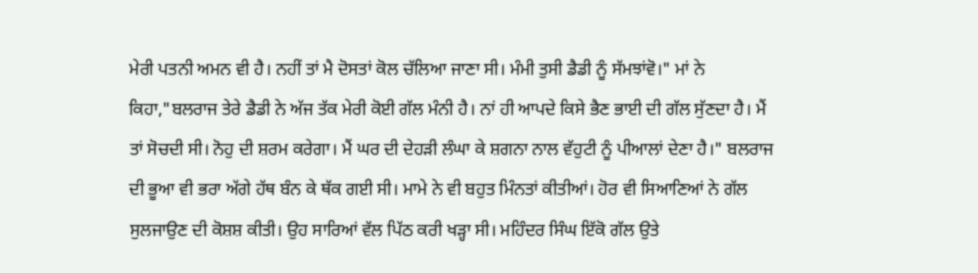ਮੇਰੀ ਪਤਨੀ ਅਮਨ ਵੀ ਹੈ। ਨਹੀਂ ਤਾਂ ਮੈ ਦੋਸਤਾਂ ਕੋਲ ਚੱਲਿਆ ਜਾਣਾ ਸੀ। ਮੰਮੀ ਤੁਸੀ ਡੈਡੀ ਨੂੰ ਸੱਮਝਾਂਵੋ।" ਮਾਂ ਨੇ ਕਿਹਾ,"ਬਲਰਾਜ ਤੇਰੇ ਡੈਡੀ ਨੇ ਅੱਜ ਤੱਕ ਮੇਰੀ ਕੋਈ ਗੱਲ ਮੰਨੀ ਹੈ। ਨਾਂ ਹੀ ਆਪਦੇ ਕਿਸੇ ਭੈਣ ਭਾਈ ਦੀ ਗੱਲ ਸੁੱਣਦਾ ਹੈ। ਮੈਂ ਤਾਂ ਸੋਚਦੀ ਸੀ। ਨੋਹੁ ਦੀ ਸ਼ਰਮ ਕਰੇਗਾ। ਮੈਂ ਘਰ ਦੀ ਦੇਹੜੀ ਲੰਘਾ ਕੇ ਸ਼ਗਨਾ ਨਾਲ ਵੱਹੁਟੀ ਨੂੰ ਪੀਆਲਾਂ ਦੇਣਾ ਹੈ।" ਬਲਰਾਜ ਦੀ ਭੂਆ ਵੀ ਭਰਾ ਅੱਗੇ ਹੱਥ ਬੰਨ ਕੇ ਥੱਕ ਗਈ ਸੀ। ਮਾਮੇ ਨੇ ਵੀ ਬਹੁਤ ਮਿੰਨਤਾਂ ਕੀਤੀਆਂ। ਹੋਰ ਵੀ ਸਿਆਣਿਆਂ ਨੇ ਗੱਲ ਸੁਲਜਾਉਣ ਦੀ ਕੋਸ਼ਸ਼ ਕੀਤੀ। ਉਹ ਸਾਰਿਆਂ ਵੱਲ ਪਿੱਠ ਕਰੀ ਖੜ੍ਹਾ ਸੀ। ਮਹਿੰਦਰ ਸਿੰਘ ਇੱਕੋ ਗੱਲ ਉਤੇ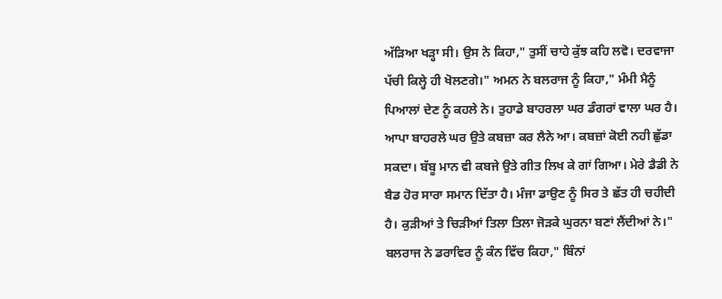ਅੱੜਿਆ ਖੜ੍ਹਾ ਸੀ। ਉਸ ਨੇ ਕਿਹਾ," ਤੁਸੀਂ ਚਾਹੇ ਕੁੱਝ ਕਹਿ ਲਵੋ। ਦਰਵਾਜਾ ਪੱਚੀ ਕਿਲ੍ਹੇ ਹੀ ਖੋਲਣਗੇ।" ਅਮਨ ਨੇ ਬਲਰਾਜ ਨੂੰ ਕਿਹਾ," ਮੰਮੀ ਮੈਨੂੰ ਪਿਆਲਾਂ ਦੇਣ ਨੂੰ ਕਹਲੇ ਨੇ। ਤੁਹਾਡੇ ਬਾਹਰਲਾ ਘਰ ਡੰਗਰਾਂ ਵਾਲਾ ਘਰ ਹੈ। ਆਪਾ ਬਾਹਰਲੇ ਘਰ ਉਤੇ ਕਬਜ਼ਾ ਕਰ ਲੈਨੇ ਆ। ਕਬਜ਼ਾਂ ਕੋਈ ਨਹੀ ਛੁੱਡਾ ਸਕਦਾ। ਬੱਬੂ ਮਾਨ ਵੀ ਕਬਜੇ ਉਤੇ ਗੀਤ ਲਿਖ ਕੇ ਗਾਂ ਗਿਆ। ਮੇਰੇ ਡੈਡੀ ਨੇ ਬੈਡ ਹੋਰ ਸਾਰਾ ਸਮਾਨ ਦਿੱਤਾ ਹੈ। ਮੰਜਾ ਡਾਉਣ ਨੂੰ ਸਿਰ ਤੇ ਛੱਤ ਹੀ ਚਹੀਦੀ ਹੈ। ਕੁੜੀਆਂ ਤੇ ਚਿੜੀਆਂ ਤਿਲਾ ਤਿਲਾ ਜੋੜਕੇ ਘੁਰਨਾ ਬਣਾਂ ਲੈਂਦੀਆਂ ਨੇ।" ਬਲਰਾਜ ਨੇ ਡਰਾਵਿਰ ਨੂੰ ਕੰਨ ਵਿੱਚ ਕਿਹਾ," ਬਿੰਨਾਂ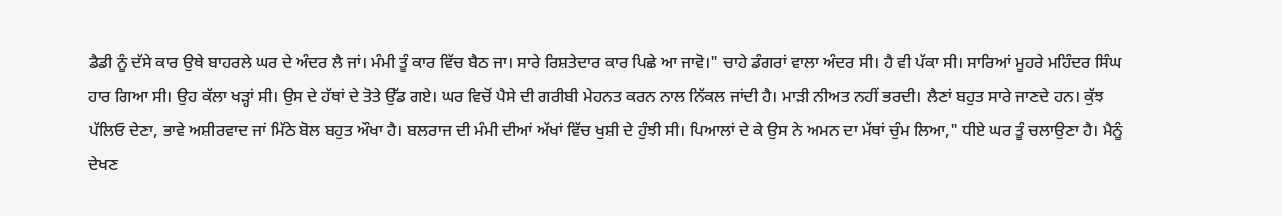ਡੈਡੀ ਨੂੰ ਦੱਸੇ ਕਾਰ ਉਥੇ ਬਾਹਰਲੇ ਘਰ ਦੇ ਅੰਦਰ ਲੈ ਜਾਂ। ਮੰਮੀ ਤੂੰ ਕਾਰ ਵਿੱਚ ਬੈਠ ਜਾ। ਸਾਰੇ ਰਿਸ਼ਤੇਦਾਰ ਕਾਰ ਪਿਛੇ ਆ ਜਾਵੋ।" ਚਾਹੇ ਡੰਗਰਾਂ ਵਾਲਾ ਅੰਦਰ ਸੀ। ਹੈ ਵੀ ਪੱਕਾ ਸੀ। ਸਾਰਿਆਂ ਮੂਹਰੇ ਮਹਿੰਦਰ ਸਿੰਘ ਹਾਰ ਗਿਆ ਸੀ। ਉਹ ਕੱਲਾ ਖੜ੍ਹਾਂ ਸੀ। ਉਸ ਦੇ ਹੱਥਾਂ ਦੇ ਤੋਤੇ ਉੱਡ ਗਏ। ਘਰ ਵਿਚੋਂ ਪੈਸੇ ਦੀ ਗਰੀਬੀ ਮੇਹਨਤ ਕਰਨ ਨਾਲ ਨਿੱਕਲ ਜਾਂਦੀ ਹੈ। ਮਾੜੀ ਨੀਅਤ ਨਹੀਂ ਭਰਦੀ। ਲੈਣਾਂ ਬਹੁਤ ਸਾਰੇ ਜਾਣਦੇ ਹਨ। ਕੁੱਝ ਪੱਲਿਓ ਦੇਣਾ, ਭਾਵੇ ਅਸ਼ੀਰਵਾਦ ਜਾਂ ਮਿੱਠੇ ਬੋਲ ਬਹੁਤ ਔਖਾ ਹੈ। ਬਲਰਾਜ ਦੀ ਮੰਮੀ ਦੀਆਂ ਅੱਖਾਂ ਵਿੱਚ ਖੁਸ਼ੀ ਦੇ ਹੁੰਝੀ ਸੀ। ਪਿਆਲਾਂ ਦੇ ਕੇ ਉਸ ਨੇ ਅਮਨ ਦਾ ਮੱਥਾਂ ਚੁੰਮ ਲਿਆ," ਧੀਏ ਘਰ ਤੂੰ ਚਲਾਉਣਾ ਹੈ। ਮੈਨੂੰ ਦੇਖਣ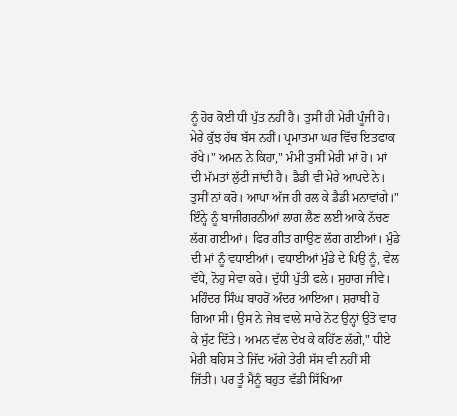ਨੂੰ ਹੋਰ ਕੋਈ ਧੀ ਪੁੱਤ ਨਹੀਂ ਹੈ। ਤੁਸੀਂ ਹੀ ਮੇਰੀ ਪੂੰਜੀ ਹੋ। ਮੇਰੇ ਕੁੱਝ ਹੱਥ ਬੱਸ ਨਹੀਂ। ਪ੍ਰਮਾਤਮਾ ਘਰ ਵਿੱਚ ਇਤਫਾਕ ਰੱਖੇ।" ਅਮਨ ਨੇ ਕਿਹਾ," ਮੰਮੀ ਤੁਸੀਂ ਮੇਰੀ ਮਾਂ ਹੋ। ਮਾਂ ਦੀ ਮੱਮਤਾਂ ਲੁੱਟੀ ਜਾਂਦੀ ਹੈ। ਡੈਡੀ ਵੀ ਮੇਰੇ ਆਪਦੇ ਨੇ। ਤੁਸੀਂ ਨਾਂ ਕਰੋ। ਆਪਾ ਅੱਜ ਹੀ ਰਲ ਕੇ ਡੈਡੀ ਮਨਾਵਾਂਗੇ।" ਇੰਨ੍ਹੇ ਨੂੰ ਬਾਜੀਗਰਨੀਆਂ ਲਾਗ ਲੈਣ ਲਈ ਆਕੇ ਨੱਚਣ ਲੱਗ ਗਈਆਂ। ਫਿਰ ਗੀਤ ਗਾਉਣ ਲੱਗ ਗਈਆਂ। ਮੁੰਡੇ ਦੀ ਮਾਂ ਨੂੰ ਵਧਾਈਆਂ। ਵਧਾਈਆਂ ਮੁੰਡੇ ਦੇ ਪਿਉ ਨੂੰ, ਵੇਲ ਵੱਧੇ, ਨੋਹੁ ਸੇਵਾ ਕਰੇ। ਦੁੱਧੀ ਪੁੱਤੀ ਫਲੇ। ਸੁਹਾਗ ਜੀਵੇ। ਮਹਿੰਦਰ ਸਿੰਘ ਬਾਹਰੋਂ ਅੰਦਰ ਆਇਆ। ਸ਼ਰਾਬੀ ਹੋ ਗਿਆ ਸੀ। ਉਸ ਨੇ ਜੇਬ ਵਾਲੇ ਸਾਰੇ ਨੋਟ ਉਨ੍ਹਾਂ ਉਤੋ ਵਾਰ ਕੇ ਸੁੱਟ ਦਿੱਤੇ। ਅਮਨ ਵੱਲ ਦੇਖ ਕੇ ਕਹਿੱਣ ਲੱਗੇ," ਧੀਏ ਮੇਰੀ ਬਹਿਸ ਤੇ ਜਿੱਦ ਅੱਗੇ ਤੇਰੀ ਸੱਸ ਵੀ ਨਹੀਂ ਸੀ ਜਿੱਤੀ। ਪਰ ਤੂੰ ਮੈਨੂੰ ਬਹੁਤ ਵੱਡੀ ਸਿੱਖਿਆ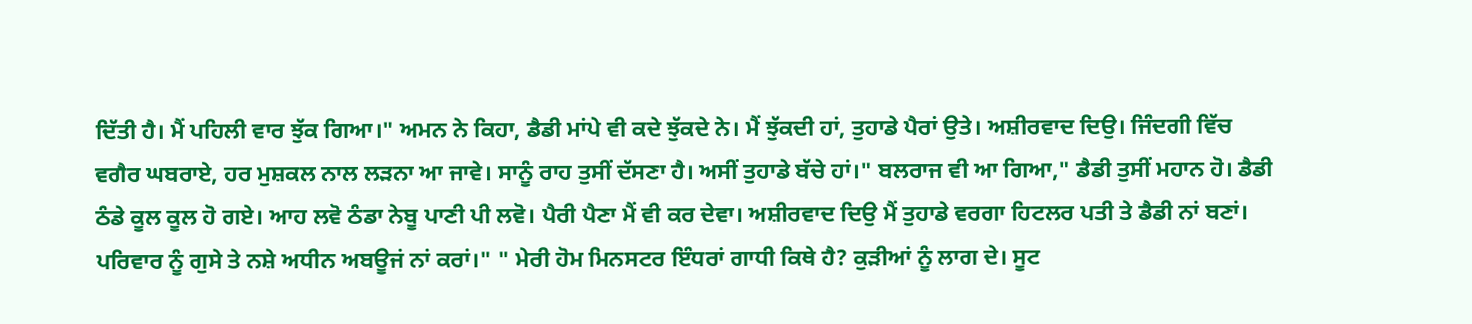ਦਿੱਤੀ ਹੈ। ਮੈਂ ਪਹਿਲੀ ਵਾਰ ਝੁੱਕ ਗਿਆ।" ਅਮਨ ਨੇ ਕਿਹਾ, ਡੈਡੀ ਮਾਂਪੇ ਵੀ ਕਦੇ ਝੁੱਕਦੇ ਨੇ। ਮੈਂ ਝੁੱਕਦੀ ਹਾਂ, ਤੁਹਾਡੇ ਪੈਰਾਂ ਉਤੇ। ਅਸ਼ੀਰਵਾਦ ਦਿਉ। ਜਿੰਦਗੀ ਵਿੱਚ ਵਗੈਰ ਘਬਰਾਏ, ਹਰ ਮੁਸ਼ਕਲ ਨਾਲ ਲੜਨਾ ਆ ਜਾਵੇ। ਸਾਨੂੰ ਰਾਹ ਤੁਸੀਂ ਦੱਸਣਾ ਹੈ। ਅਸੀਂ ਤੁਹਾਡੇ ਬੱਚੇ ਹਾਂ।" ਬਲਰਾਜ ਵੀ ਆ ਗਿਆ," ਡੈਡੀ ਤੁਸੀਂ ਮਹਾਨ ਹੋ। ਡੈਡੀ ਠੰਡੇ ਕੂਲ ਕੂਲ ਹੋ ਗਏ। ਆਹ ਲਵੋ ਠੰਡਾ ਨੇਬੂ ਪਾਣੀ ਪੀ ਲਵੋ। ਪੈਰੀ ਪੈਣਾ ਮੈਂ ਵੀ ਕਰ ਦੇਵਾ। ਅਸ਼ੀਰਵਾਦ ਦਿਉ ਮੈਂ ਤੁਹਾਡੇ ਵਰਗਾ ਹਿਟਲਰ ਪਤੀ ਤੇ ਡੈਡੀ ਨਾਂ ਬਣਾਂ। ਪਰਿਵਾਰ ਨੂੰ ਗੁਸੇ ਤੇ ਨਸ਼ੇ ਅਧੀਨ ਅਬਊਜਂ ਨਾਂ ਕਰਾਂ।" " ਮੇਰੀ ਹੋਮ ਮਿਨਸਟਰ ਇੰਧਰਾਂ ਗਾਧੀ ਕਿਥੇ ਹੈ? ਕੁੜੀਆਂ ਨੂੰ ਲਾਗ ਦੇ। ਸੂਟ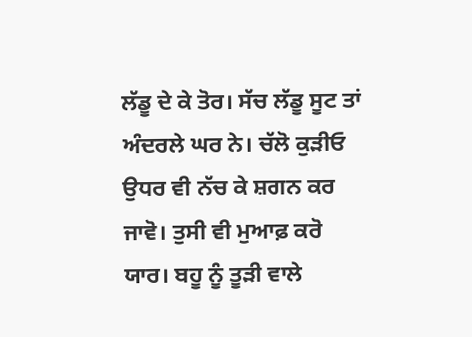ਲੱਡੂ ਦੇ ਕੇ ਤੋਰ। ਸੱਚ ਲੱਡੂ ਸੂਟ ਤਾਂ ਅੰਦਰਲੇ ਘਰ ਨੇ। ਚੱਲੋ ਕੁੜੀਓ ਉਧਰ ਵੀ ਨੱਚ ਕੇ ਸ਼ਗਨ ਕਰ ਜਾਵੋ। ਤੁਸੀ ਵੀ ਮੁਆਫ਼ ਕਰੋ ਯਾਰ। ਬਹੂ ਨੂੰ ਤੂੜੀ ਵਾਲੇ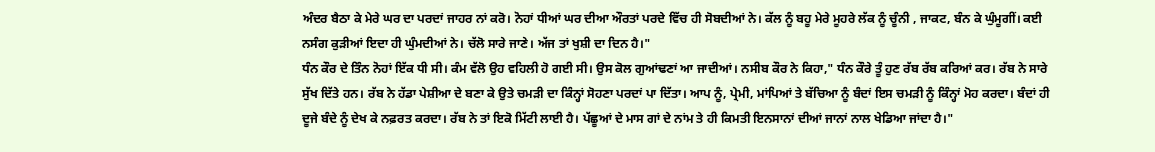ਅੰਦਰ ਬੈਠਾ ਕੇ ਮੇਰੇ ਘਰ ਦਾ ਪਰਦਾਂ ਜਾਹਰ ਨਾਂ ਕਰੋ। ਨੋਹਾਂ ਧੀਆਂ ਘਰ ਦੀਆ ਔਰਤਾਂ ਪਰਦੇ ਵਿੱਚ ਹੀ ਸੋਬਦੀਆਂ ਨੇ। ਕੱਲ ਨੂੰ ਬਹੂ ਮੇਰੇ ਮੂਹਰੇ ਲੱਕ ਨੂੰ ਚੂੰਨੀ , ਜਾਕਟ, ਬੰਨ ਕੇ ਘੁੰਮੂਗੀਂ। ਕਈ ਨਸੰਗ ਕੁੜੀਆਂ ਇਦਾ ਹੀ ਘੁੰਮਦੀਆਂ ਨੇ। ਚੱਲੋ ਸਾਰੇ ਜਾਣੇ। ਅੱਜ ਤਾਂ ਖੁਸ਼ੀ ਦਾ ਦਿਨ ਹੈ।"
ਧੰਨ ਕੌਰ ਦੇ ਤਿੰਨ ਨੋਹਾਂ ਇੱਕ ਧੀ ਸੀ। ਕੰਮ ਵੱਲੋ ਉਹ ਵਹਿਲੀ ਹੋ ਗਈ ਸੀ। ਉਸ ਕੋਲ ਗੁਆਂਢਣਾਂ ਆ ਜਾਦੀਆਂ। ਨਸੀਬ ਕੌਰ ਨੇ ਕਿਹਾ," ਧੰਨ ਕੌਰੇ ਤੂੰ ਹੁਣ ਰੱਬ ਰੱਬ ਕਰਿਆਂ ਕਰ। ਰੱਬ ਨੇ ਸਾਰੇ ਸੁੱਖ ਦਿੱਤੇ ਹਨ। ਰੱਬ ਨੇ ਹੱਡਾ ਪੇਸ਼ੀਆ ਦੇ ਬਣਾ ਕੇ ਉਤੇ ਚਮੜੀ ਦਾ ਕਿੰਨ੍ਹਾਂ ਸੋਹਣਾ ਪਰਦਾਂ ਪਾ ਦਿੱਤਾ। ਆਪ ਨੂੰ, ਪ੍ਰੇਮੀ, ਮਾਂਪਿਆਂ ਤੇ ਬੱਚਿਆ ਨੂੰ ਬੰਦਾਂ ਇਸ ਚਮੜੀ ਨੂੰ ਕਿੰਨ੍ਹਾਂ ਮੋਹ ਕਰਦਾ। ਬੰਦਾਂ ਹੀ ਦੂਜੇ ਬੰਦੇ ਨੂੰ ਦੇਖ ਕੇ ਨਫ਼ਰਤ ਕਰਦਾ। ਰੱਬ ਨੇ ਤਾਂ ਇਕੋ ਮਿੱਟੀ ਲਾਈ ਹੈ। ਪੱਛੂਆਂ ਦੇ ਮਾਸ ਗਾਂ ਦੇ ਨਾਂਮ ਤੇ ਹੀ ਕਿਮਤੀ ਇਨਸਾਨਾਂ ਦੀਆਂ ਜਾਨਾਂ ਨਾਲ ਖੇਡਿਆ ਜਾਂਦਾ ਹੈ।"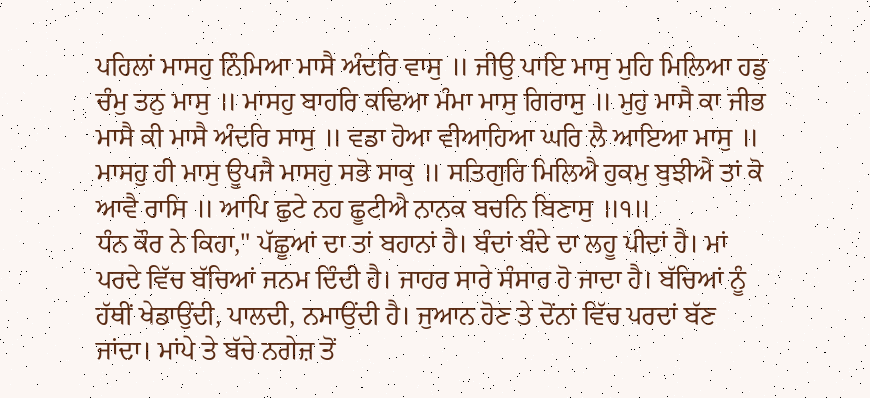ਪਹਿਲਾਂ ਮਾਸਹੁ ਨਿੰਮਿਆ ਮਾਸੈ ਅੰਦਰਿ ਵਾਸੁ ॥ ਜੀਉ ਪਾਇ ਮਾਸੁ ਮੁਹਿ ਮਿਲਿਆ ਹਡੁ ਚੰਮੁ ਤਨੁ ਮਾਸੁ ॥ ਮਾਸਹੁ ਬਾਹਰਿ ਕਢਿਆ ਮੰਮਾ ਮਾਸੁ ਗਿਰਾਸੁ ॥ ਮੁਹੁ ਮਾਸੈ ਕਾ ਜੀਭ ਮਾਸੈ ਕੀ ਮਾਸੈ ਅੰਦਰਿ ਸਾਸੁ ॥ ਵਡਾ ਹੋਆ ਵੀਆਹਿਆ ਘਰਿ ਲੈ ਆਇਆ ਮਾਸੁ ॥ ਮਾਸਹੁ ਹੀ ਮਾਸੁ ਊਪਜੈ ਮਾਸਹੁ ਸਭੋ ਸਾਕੁ ॥ ਸਤਿਗੁਰਿ ਮਿਲਿਐ ਹੁਕਮੁ ਬੁਝੀਐ ਤਾਂ ਕੋ ਆਵੈ ਰਾਸਿ ॥ ਆਪਿ ਛੁਟੇ ਨਹ ਛੂਟੀਐ ਨਾਨਕ ਬਚਨਿ ਬਿਣਾਸੁ ॥੧॥
ਧੰਨ ਕੌਰ ਨੇ ਕਿਹਾ," ਪੱਛੂਆਂ ਦਾ ਤਾਂ ਬਹਾਨਾਂ ਹੈ। ਬੰਦਾਂ ਬੰਦੇ ਦਾ ਲਹੂ ਪੀਦਾਂ ਹੈ। ਮਾਂ ਪਰਦੇ ਵਿੱਚ ਬੱਚਿਆਂ ਜਨਮ ਦਿੰਦੀ ਹੈ। ਜਾਹਰ ਸਾਰੇ ਸੰਸਾਰ ਹੋ ਜਾਦਾ ਹੈ। ਬੱਚਿਆਂ ਨੂੰ ਹੱਥੀਂ ਖੇਡਾਉਂਦੀ, ਪਾਲਦੀ, ਨਮਾਉਂਦੀ ਹੈ। ਜੁਆਨ ਹੋਣ ਤੇ ਦੋਂਨਾਂ ਵਿੱਚ ਪਰਦਾਂ ਬੱਣ ਜਾਂਦਾ। ਮਾਂਪੇ ਤੇ ਬੱਚੇ ਨਗੇਜ਼ ਤੋਂ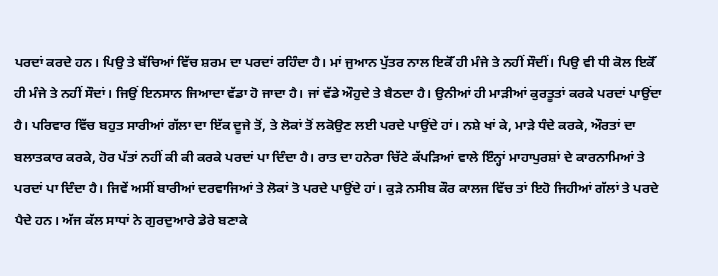ਪਰਦਾਂ ਕਰਦੇ ਹਨ। ਪਿਉ ਤੇ ਬੱਚਿਆਂ ਵਿੱਚ ਸ਼ਰਮ ਦਾ ਪਰਦਾਂ ਰਹਿੰਦਾ ਹੈ। ਮਾਂ ਜੁਆਨ ਪੁੱਤਰ ਨਾਲ ਇਕੋੱ ਹੀ ਮੰਜੇ ਤੇ ਨਹੀਂ ਸੌਦੀਂ। ਪਿਉ ਵੀ ਧੀ ਕੋਲ ਇਕੋੱ ਹੀ ਮੰਜੇ ਤੇ ਨਹੀਂ ਸੌਦਾਂ। ਜਿਉਂ ਇਨਸਾਨ ਜਿਆਦਾ ਵੱਡਾ ਹੋ ਜਾਦਾ ਹੈ। ਜਾਂ ਵੱਡੇ ਔਹੁਦੇ ਤੇ ਬੈਠਦਾ ਹੈ। ਉਨੀਆਂ ਹੀ ਮਾੜੀਆਂ ਕੁਰਤੂਤਾਂ ਕਰਕੇ ਪਰਦਾਂ ਪਾਉਂਦਾ ਹੈ। ਪਰਿਵਾਰ ਵਿੱਚ ਬਹੁਤ ਸਾਰੀਆਂ ਗੱਲਾ ਦਾ ਇੱਕ ਦੂਜੇ ਤੋਂ, ਤੇ ਲੋਕਾਂ ਤੋਂ ਲਕੋਉਣ ਲਈ ਪਰਦੇ ਪਾਉਂਦੇ ਹਾਂ। ਨਸ਼ੇ ਖਾਂ ਕੇ, ਮਾੜੇ ਧੰਦੇ ਕਰਕੇ, ਔਰਤਾਂ ਦਾ ਬਲਾਤਕਾਰ ਕਰਕੇ, ਹੋਰ ਪੱਤਾਂ ਨਹੀਂ ਕੀ ਕੀ ਕਰਕੇ ਪਰਦਾਂ ਪਾ ਦਿੰਦਾ ਹੈ। ਰਾਤ ਦਾ ਹਨੇਰਾ ਚਿੱਟੇ ਕੱਪੜਿਆਂ ਵਾਲੇ ਇੰਨ੍ਹਾਂ ਮਾਹਾਪੁਰਸ਼ਾਂ ਦੇ ਕਾਰਨਾਮਿਆਂ ਤੇ ਪਰਦਾਂ ਪਾ ਦਿੰਦਾ ਹੈ। ਜਿਵੇਂ ਅਸੀਂ ਬਾਰੀਆਂ ਦਰਵਾਜਿਆਂ ਤੇ ਲੋਕਾਂ ਤੋ ਪਰਦੇ ਪਾਉਂਦੇ ਹਾਂ। ਕੁੜੇ ਨਸੀਬ ਕੌਰ ਕਾਲਜ ਵਿੱਚ ਤਾਂ ਇਹੋ ਜਿਹੀਆਂ ਗੱਲਾਂ ਤੇ ਪਰਦੇ ਪੈਦੇ ਹਨ। ਅੱਜ ਕੱਲ ਸਾਧਾਂ ਨੇ ਗੁਰਦੁਆਰੇ ਡੇਰੇ ਬਣਾਕੇ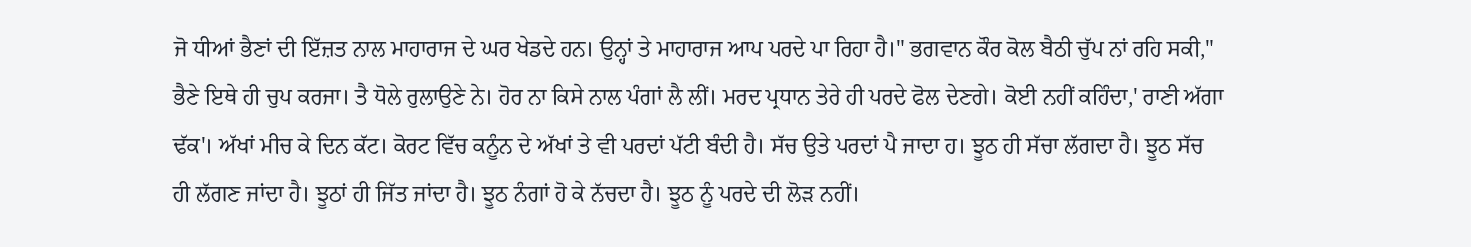ਜੋ ਧੀਆਂ ਭੈਣਾਂ ਦੀ ਇੱਜ਼ਤ ਨਾਲ ਮਾਹਾਰਾਜ ਦੇ ਘਰ ਖੇਡਦੇ ਹਨ। ਉਨ੍ਹਾਂ ਤੇ ਮਾਹਾਰਾਜ ਆਪ ਪਰਦੇ ਪਾ ਰਿਹਾ ਹੈ।" ਭਗਵਾਨ ਕੌਰ ਕੋਲ ਬੈਠੀ ਚੁੱਪ ਨਾਂ ਰਹਿ ਸਕੀ," ਭੈਣੇ ਇਥੇ ਹੀ ਚੁਪ ਕਰਜਾ। ਤੈ ਧੋਲੇ ਰੁਲਾਉਣੇ ਨੇ। ਹੋਰ ਨਾ ਕਿਸੇ ਨਾਲ ਪੰਗਾਂ ਲੈ ਲੀਂ। ਮਰਦ ਪ੍ਰਧਾਨ ਤੇਰੇ ਹੀ ਪਰਦੇ ਫੋਲ ਦੇਣਗੇ। ਕੋਈ ਨਹੀਂ ਕਹਿੰਦਾ,' ਰਾਣੀ ਅੱਗਾ ਢੱਕ'। ਅੱਖਾਂ ਮੀਚ ਕੇ ਦਿਨ ਕੱਟ। ਕੋਰਟ ਵਿੱਚ ਕਨੂੰਨ ਦੇ ਅੱਖਾਂ ਤੇ ਵੀ ਪਰਦਾਂ ਪੱਟੀ ਬੰਦੀ ਹੈ। ਸੱਚ ਉਤੇ ਪਰਦਾਂ ਪੈ ਜਾਦਾ ਹ। ਝੂਠ ਹੀ ਸੱਚਾ ਲੱਗਦਾ ਹੈ। ਝੂਠ ਸੱਚ ਹੀ ਲੱਗਣ ਜਾਂਦਾ ਹੈ। ਝੂਠਾਂ ਹੀ ਜਿੱਤ ਜਾਂਦਾ ਹੈ। ਝੂਠ ਨੰਗਾਂ ਹੋ ਕੇ ਨੱਚਦਾ ਹੈ। ਝੂਠ ਨੂੰ ਪਰਦੇ ਦੀ ਲੋੜ ਨਹੀਂ।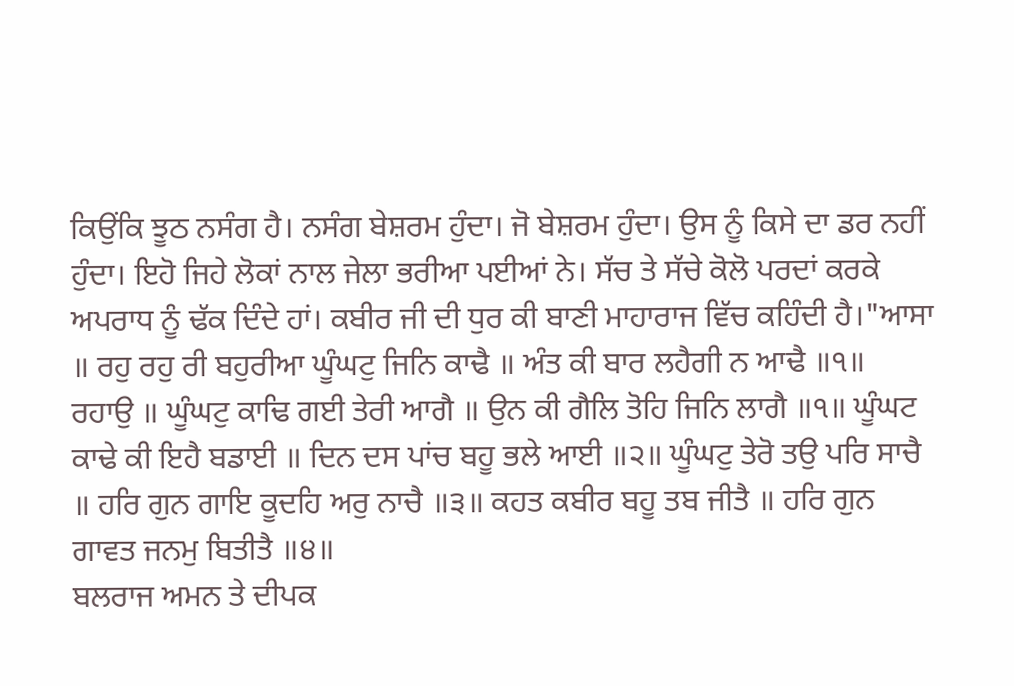ਕਿਉਂਕਿ ਝੂਠ ਨਸੰਗ ਹੈ। ਨਸੰਗ ਬੇਸ਼ਰਮ ਹੁੰਦਾ। ਜੋ ਬੇਸ਼ਰਮ ਹੁੰਦਾ। ਉਸ ਨੂੰ ਕਿਸੇ ਦਾ ਡਰ ਨਹੀਂ ਹੁੰਦਾ। ਇਹੋ ਜਿਹੇ ਲੋਕਾਂ ਨਾਲ ਜੇਲਾ ਭਰੀਆ ਪਈਆਂ ਨੇ। ਸੱਚ ਤੇ ਸੱਚੇ ਕੋਲੋ ਪਰਦਾਂ ਕਰਕੇ ਅਪਰਾਧ ਨੂੰ ਢੱਕ ਦਿੰਦੇ ਹਾਂ। ਕਬੀਰ ਜੀ ਦੀ ਧੁਰ ਕੀ ਬਾਣੀ ਮਾਹਾਰਾਜ ਵਿੱਚ ਕਹਿੰਦੀ ਹੈ।"ਆਸਾ ॥ ਰਹੁ ਰਹੁ ਰੀ ਬਹੁਰੀਆ ਘੂੰਘਟੁ ਜਿਨਿ ਕਾਢੈ ॥ ਅੰਤ ਕੀ ਬਾਰ ਲਹੈਗੀ ਨ ਆਢੈ ॥੧॥ ਰਹਾਉ ॥ ਘੂੰਘਟੁ ਕਾਢਿ ਗਈ ਤੇਰੀ ਆਗੈ ॥ ਉਨ ਕੀ ਗੈਲਿ ਤੋਹਿ ਜਿਨਿ ਲਾਗੈ ॥੧॥ ਘੂੰਘਟ ਕਾਢੇ ਕੀ ਇਹੈ ਬਡਾਈ ॥ ਦਿਨ ਦਸ ਪਾਂਚ ਬਹੂ ਭਲੇ ਆਈ ॥੨॥ ਘੂੰਘਟੁ ਤੇਰੋ ਤਉ ਪਰਿ ਸਾਚੈ ॥ ਹਰਿ ਗੁਨ ਗਾਇ ਕੂਦਹਿ ਅਰੁ ਨਾਚੈ ॥੩॥ ਕਹਤ ਕਬੀਰ ਬਹੂ ਤਬ ਜੀਤੈ ॥ ਹਰਿ ਗੁਨ ਗਾਵਤ ਜਨਮੁ ਬਿਤੀਤੈ ॥੪॥
ਬਲਰਾਜ ਅਮਨ ਤੇ ਦੀਪਕ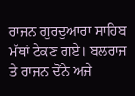ਰਾਜਨ ਗੁਰਦੁਆਰਾ ਸਾਹਿਬ ਮੱਥਾਂ ਟੇਕਣ ਗਏ। ਬਲਰਾਜ ਤੇ ਰਾਜਨ ਦੋਂਨੇ ਅਜੇ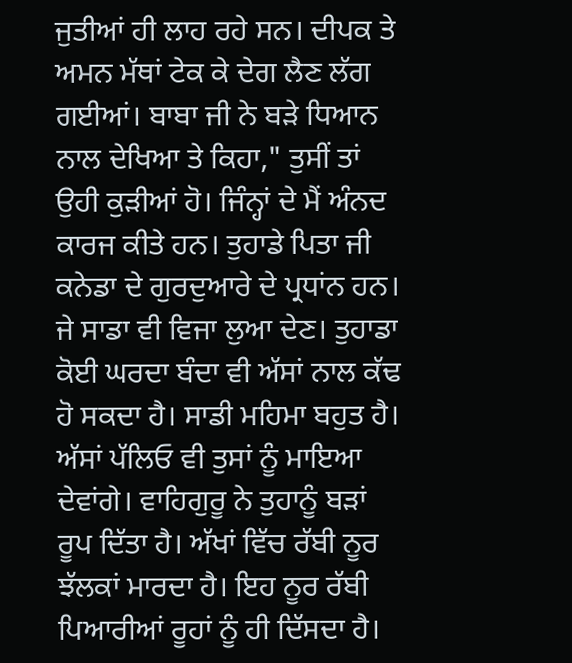ਜੁਤੀਆਂ ਹੀ ਲਾਹ ਰਹੇ ਸਨ। ਦੀਪਕ ਤੇ ਅਮਨ ਮੱਥਾਂ ਟੇਕ ਕੇ ਦੇਗ ਲੈਣ ਲੱਗ ਗਈਆਂ। ਬਾਬਾ ਜੀ ਨੇ ਬੜੇ ਧਿਆਨ ਨਾਲ ਦੇਖਿਆ ਤੇ ਕਿਹਾ," ਤੁਸੀਂ ਤਾਂ ਉਹੀ ਕੁੜੀਆਂ ਹੋ। ਜਿੰਨ੍ਹਾਂ ਦੇ ਮੈਂ ਅੰਨਦ ਕਾਰਜ ਕੀਤੇ ਹਨ। ਤੁਹਾਡੇ ਪਿਤਾ ਜੀ ਕਨੇਡਾ ਦੇ ਗੁਰਦੁਆਰੇ ਦੇ ਪ੍ਰਧਾਂਨ ਹਨ। ਜੇ ਸਾਡਾ ਵੀ ਵਿਜਾ ਲੁਆ ਦੇਣ। ਤੁਹਾਡਾ ਕੋਈ ਘਰਦਾ ਬੰਦਾ ਵੀ ਅੱਸਾਂ ਨਾਲ ਕੱਢ ਹੋ ਸਕਦਾ ਹੈ। ਸਾਡੀ ਮਹਿਮਾ ਬਹੁਤ ਹੈ। ਅੱਸਾਂ ਪੱਲਿਓ ਵੀ ਤੁਸਾਂ ਨੂੰ ਮਾਇਆ ਦੇਵਾਂਗੇ। ਵਾਹਿਗੁਰੂ ਨੇ ਤੁਹਾਨੂੰ ਬੜਾਂ ਰੂਪ ਦਿੱਤਾ ਹੈ। ਅੱਖਾਂ ਵਿੱਚ ਰੱਬੀ ਨੂਰ ਝੱਲਕਾਂ ਮਾਰਦਾ ਹੈ। ਇਹ ਨੂਰ ਰੱਬੀ ਪਿਆਰੀਆਂ ਰੂਹਾਂ ਨੂੰ ਹੀ ਦਿੱਸਦਾ ਹੈ।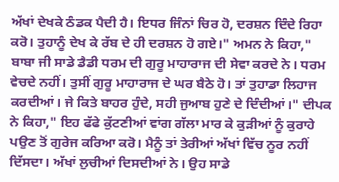ਅੱਖਾਂ ਦੇਖਕੇ ਠੰਡਕ ਪੈਦੀ ਹੈ। ਇਧਰ ਜਿੰਨਾਂ ਚਿਰ ਹੋ, ਦਰਸ਼ਨ ਦਿੰਦੇ ਰਿਹਾ ਕਰੋ। ਤੁਹਾਨੂੰ ਦੇਖ ਕੇ ਰੱਬ ਦੇ ਹੀ ਦਰਸ਼ਨ ਹੋ ਗਏ।" ਅਮਨ ਨੇ ਕਿਹਾ," ਬਾਬਾ ਜੀ ਸਾਡੇ ਡੈਡੀ ਧਰਮ ਦੀ ਗੁਰੂ ਮਾਹਾਰਾਜ ਦੀ ਸੇਵਾ ਕਰਦੇ ਨੇ। ਧਰਮ ਵੇਚਦੇ ਨਹੀਂ। ਤੁਸੀਂ ਗੁਰੂ ਮਾਹਾਰਾਜ ਦੇ ਘਰ ਬੈਠੇ ਹੋ। ਤਾਂ ਤੁਹਾਡਾ ਲਿਹਾਜ ਕਰਦੀਆਂ। ਜੇ ਕਿਤੇ ਬਾਹਰ ਹੁੰਦੇ, ਸਹੀ ਜੁਆਬ ਹੁਣੇ ਦੇ ਦਿੰਦੀਆਂ।" ਦੀਪਕ ਨੇ ਕਿਹਾ," ਇਹ ਫੱਫੇ ਕੁੱਟਣੀਆਂ ਵਾਂਗ ਗੱਲਾ ਮਾਰ ਕੇ ਕੁੜੀਆਂ ਨੂੰ ਕੁਰਾਹੇ ਪਉਣ ਤੋਂ ਗੁਰੇਜ ਕਰਿਆ ਕਰੋ। ਮੈਨੂੰ ਤਾਂ ਤੇਰੀਆਂ ਅੱਖਾਂ ਵਿੱਚ ਨੂਰ ਨਹੀਂ ਦਿੱਸਦਾ। ਅੱਖਾਂ ਲੁਚੀਆਂ ਦਿਸਦੀਆਂ ਨੇ। ਉਹ ਸਾਡੇ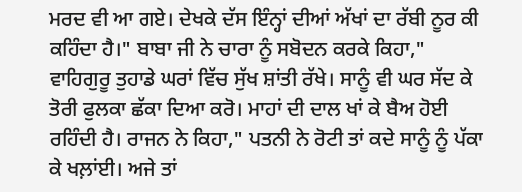ਮਰਦ ਵੀ ਆ ਗਏ। ਦੇਖਕੇ ਦੱਸ ਇੰਨ੍ਹਾਂ ਦੀਆਂ ਅੱਖਾਂ ਦਾ ਰੱਬੀ ਨੂਰ ਕੀ ਕਹਿੰਦਾ ਹੈ।" ਬਾਬਾ ਜੀ ਨੇ ਚਾਰਾ ਨੂੰ ਸਬੋਦਨ ਕਰਕੇ ਕਿਹਾ," ਵਾਹਿਗੁਰੂ ਤੁਹਾਡੇ ਘਰਾਂ ਵਿੱਚ ਸੁੱਖ ਸ਼ਾਂਤੀ ਰੱਖੇ। ਸਾਨੂੰ ਵੀ ਘਰ ਸੱਦ ਕੇ ਤੋਰੀ ਫੁਲਕਾ ਛੱਕਾ ਦਿਆ ਕਰੋ। ਮਾਹਾਂ ਦੀ ਦਾਲ ਖਾਂ ਕੇ ਬੈਅ ਹੋਈ ਰਹਿੰਦੀ ਹੈ। ਰਾਜਨ ਨੇ ਕਿਹਾ," ਪਤਨੀ ਨੇ ਰੋਟੀ ਤਾਂ ਕਦੇ ਸਾਨੂੰ ਨੂੰ ਪੱਕਾ ਕੇ ਖਲ਼ਾਂਈ। ਅਜੇ ਤਾਂ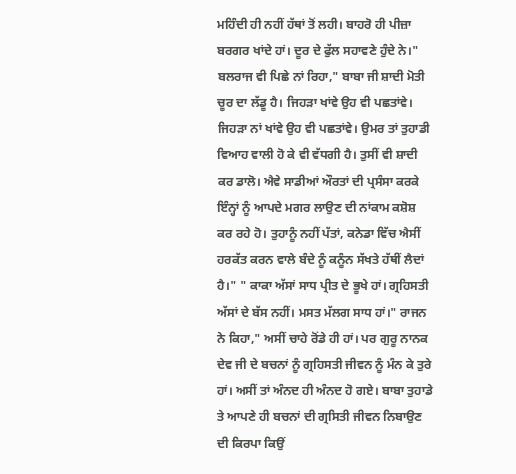ਮਹਿੰਦੀ ਹੀ ਨਹੀਂ ਹੱਥਾਂ ਤੋਂ ਲਹੀ। ਬਾਹਰੋ ਹੀ ਪੀਜ਼ਾ ਬਰਗਰ ਖਾਂਦੇ ਹਾਂ। ਦੂਰ ਦੇ ਫੁੱਲ ਸਹਾਵਣੇ ਹੁੰਦੇ ਨੇ।" ਬਲਰਾਜ ਵੀ ਪਿਛੇ ਨਾਂ ਰਿਹਾ," ਬਾਬਾ ਜੀ ਸ਼ਾਦੀ ਮੋਤੀ ਚੂਰ ਦਾ ਲੱਡੂ ਹੈ। ਜਿਹੜਾ ਖਾਂਵੇ ਉਹ ਵੀ ਪਛਤਾਂਵੇ। ਜਿਹੜਾ ਨਾਂ ਖਾਂਵੇ ਉਹ ਵੀ ਪਛਤਾਂਵੇ। ਉਮਰ ਤਾਂ ਤੁਹਾਡੀ ਵਿਆਹ ਵਾਲੀ ਹੋ ਕੇ ਵੀ ਵੱਧਗੀ ਹੈ। ਤੁਸੀਂ ਵੀ ਸ਼ਾਦੀ ਕਰ ਡਾਲੋ। ਐਵੇ ਸਾਡੀਆਂ ਔਰਤਾਂ ਦੀ ਪ੍ਰਸੰਸਾ ਕਰਕੇ ਇੰਨ੍ਹਾਂ ਨੂੰ ਆਪਦੇ ਮਗਰ ਲਾਉਣ ਦੀ ਨਾਂਕਾਮ ਕਸ਼ੋਸ਼ ਕਰ ਰਹੇ ਹੋ। ਤੁਹਾਨੂੰ ਨਹੀਂ ਪੱਤਾਂ, ਕਨੇਡਾ ਵਿੱਚ ਐਸੀਂ ਹਰਕੱਤ ਕਰਨ ਵਾਲੇ ਬੰਦੇ ਨੂੰ ਕਨੂੰਨ ਸੱਖਤੇ ਹੱਥੀਂ ਲੈਦਾਂ ਹੈ।" " ਕਾਕਾ ਅੱਸਾਂ ਸਾਧ ਪ੍ਰੀਤ ਦੇ ਭੂਖੇ ਹਾਂ। ਗ੍ਰਹਿਸਤੀ ਅੱਸਾਂ ਦੇ ਬੱਸ ਨਹੀਂ। ਮਸਤ ਮੱਲਗ ਸਾਧ ਹਾਂ।" ਰਾਜਨ ਨੇ ਕਿਹਾ," ਅਸੀਂ ਚਾਹੇ ਰੋਂਡੇ ਹੀ ਹਾਂ। ਪਰ ਗੁਰੂ ਨਾਨਕ ਦੇਵ ਜੀ ਦੇ ਬਚਨਾਂ ਨੂੰ ਗ੍ਰਹਿਸਤੀ ਜੀਵਨ ਨੂੰ ਮੰਨ ਕੇ ਤੁਰੇ ਹਾਂ। ਅਸੀਂ ਤਾਂ ਅੰਨਦ ਹੀ ਅੰਨਦ ਹੋ ਗਏ। ਬਾਬਾ ਤੁਹਾਡੇ ਤੇ ਆਪਣੇ ਹੀ ਬਚਨਾਂ ਦੀ ਗ੍ਰਸਿਤੀ ਜੀਵਨ ਨਿਬਾਉਣ ਦੀ ਕਿਰਪਾ ਕਿਉਂ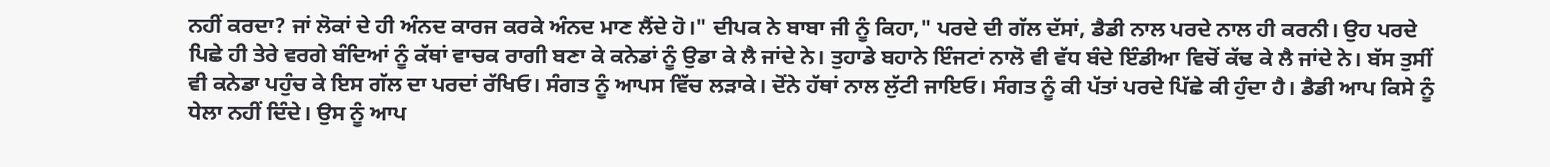ਨਹੀਂ ਕਰਦਾ? ਜਾਂ ਲੋਕਾਂ ਦੇ ਹੀ ਅੰਨਦ ਕਾਰਜ ਕਰਕੇ ਅੰਨਦ ਮਾਣ ਲੈਂਦੇ ਹੋ।" ਦੀਪਕ ਨੇ ਬਾਬਾ ਜੀ ਨੂੰ ਕਿਹਾ," ਪਰਦੇ ਦੀ ਗੱਲ ਦੱਸਾਂ, ਡੈਡੀ ਨਾਲ ਪਰਦੇ ਨਾਲ ਹੀ ਕਰਨੀ। ਉਹ ਪਰਦੇ ਪਿਛੇ ਹੀ ਤੇਰੇ ਵਰਗੇ ਬੰਦਿਆਂ ਨੂੰ ਕੱਥਾਂ ਵਾਚਕ ਰਾਗੀ ਬਣਾ ਕੇ ਕਨੇਡਾਂ ਨੂੰ ਉਡਾ ਕੇ ਲੈ ਜਾਂਦੇ ਨੇ। ਤੁਹਾਡੇ ਬਹਾਨੇ ਇੰਜਟਾਂ ਨਾਲੋ ਵੀ ਵੱਧ ਬੰਦੇ ਇੰਡੀਆ ਵਿਚੋਂ ਕੱਢ ਕੇ ਲੈ ਜਾਂਦੇ ਨੇ। ਬੱਸ ਤੁਸੀਂ ਵੀ ਕਨੇਡਾ ਪਹੁੰਚ ਕੇ ਇਸ ਗੱਲ ਦਾ ਪਰਦਾਂ ਰੱਖਿਓ। ਸੰਗਤ ਨੂੰ ਆਪਸ ਵਿੱਚ ਲੜਾਕੇ। ਦੋਂਨੇ ਹੱਥਾਂ ਨਾਲ ਲੁੱਟੀ ਜਾਇਓ। ਸੰਗਤ ਨੂੰ ਕੀ ਪੱਤਾਂ ਪਰਦੇ ਪਿੱਛੇ ਕੀ ਹੁੰਦਾ ਹੈ। ਡੈਡੀ ਆਪ ਕਿਸੇ ਨੂੰ ਧੇਲਾ ਨਹੀਂ ਦਿੰਦੇ। ਉਸ ਨੂੰ ਆਪ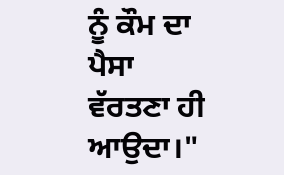ਨੂੰ ਕੌਮ ਦਾ ਪੈਸਾ ਵੱਰਤਣਾ ਹੀ ਆਉਦਾ।"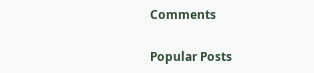Comments

Popular Posts